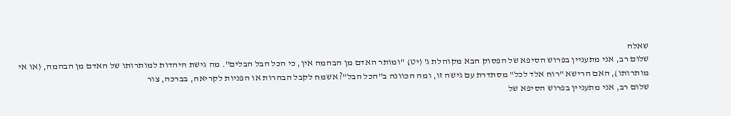שאלה
שלום רב, אני מתעניין בפרוש הסיפא של הפסוק הבא מקוהלת ג' (יט) "ומותר האדם מן הבהמה אין, כי הכל הבל הבלים". מה גישת היהדות למותרותו של האדם מן הבהמה, (או אי מותרותו), האם הרישא "רוח אלד לכל" מסתדרת עם גישה זו, ומה הכוונה ב"הכל הבל"? אשמח לקבל הבהרות או הפניות לקריאה, בברכה, צור
שלום רב, אני מתעניין בפרוש הסיפא של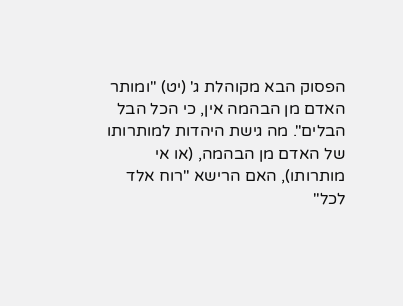הפסוק הבא מקוהלת ג' (יט) "ומותר האדם מן הבהמה אין, כי הכל הבל הבלים". מה גישת היהדות למותרותו של האדם מן הבהמה, (או אי מותרותו), האם הרישא "רוח אלד לכל"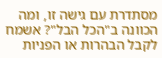מסתדרת עם גישה זו, ומה הכוונה ב"הכל הבל"? אשמח לקבל הבהרות או הפניות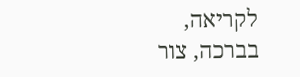לקריאה, בברכה, צור